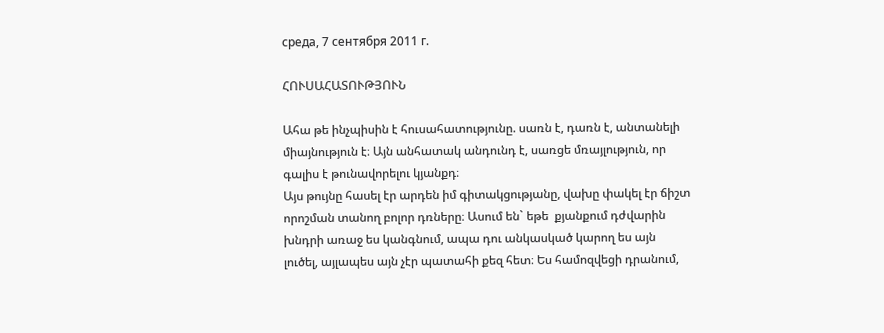среда, 7 сентября 2011 г.

ՀՈՒՍԱՀԱՏՈՒԹՅՈՒՆ

Ահա թե ինչպիսին է հուսահատությունը. սառն է, դառն է, անտանելի միայնություն է։ Այն անհատակ անդունդ է, սառցե մռայլություն, որ գալիս է թունավորելու կյանքդ։
Այս թույնը հասել էր արդեն իմ գիտակցությանը, վախը փակել էր ճիշտ որոշման տանող բոլոր դռները։ Ասում են` եթե  քյանքում դժվարին խնդրի առաջ ես կանգնում, ապա դու անկասկած կարող ես այն լուծել, այլապես այն չէր պատահի քեզ հետ։ Ես համոզվեցի դրանում,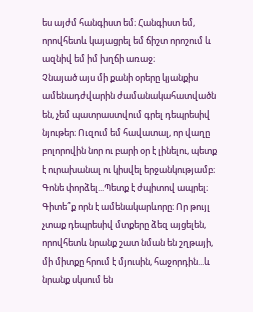ես այժմ հանգիստ եմ։ Հանգիստ եմ, որովհետև կայացրել եմ ճիշտ որոշում և ազնիվ եմ իմ խղճի առաջ։
Չնայած այս մի քանի օրերը կյանքիս ամենադժվարին ժամանակահատվածն են, չեմ պատրաստվում գրել դեպրեսիվ նյութեր։ Ուզում եմ հավատալ, որ վաղը բոլորովին նոր ու բարի օր է լինելու, պետք է ուրախանալ ու կիսվել երջանկությամբ։ Գոնե փորձել...Պետք է ժպիտով ապրել։ Գիտե՞ք որն է ամենակարևորը։ Որ թույլ չտաք դեպրեսիվ մտքերը ձեզ այցելեն, որովհետև նրանք շատ նման են շղթայի, մի միտքը հրում է մյուսին, հաջորդին...և նրանք սկսում են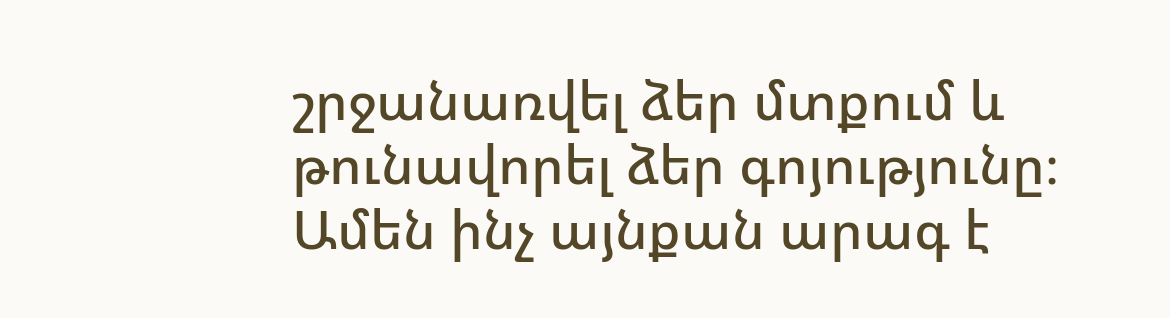շրջանառվել ձեր մտքում և թունավորել ձեր գոյությունը։ Ամեն ինչ այնքան արագ է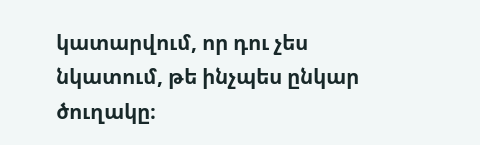կատարվում, որ դու չես նկատում, թե ինչպես ընկար ծուղակը։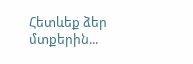Հետևեք ձեր մտքերին...